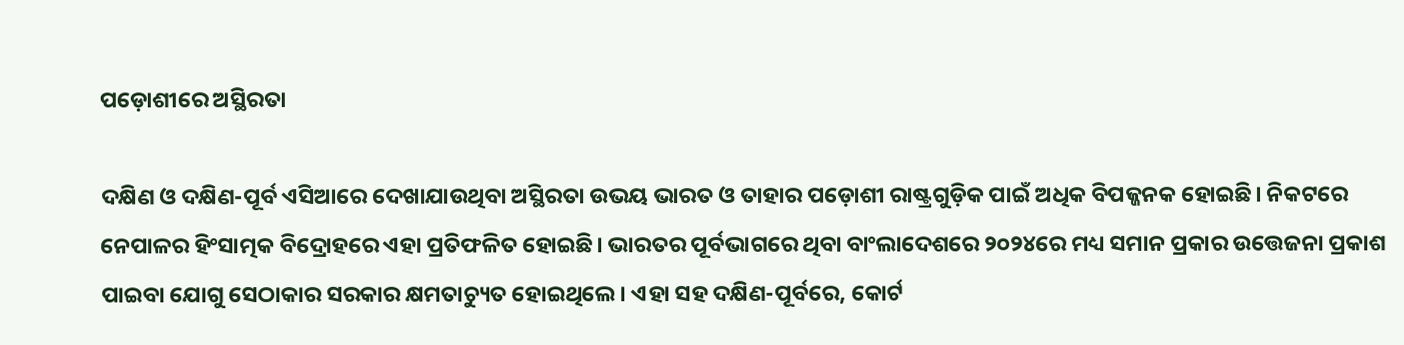ପଡ଼ୋଶୀରେ ଅସ୍ଥିରତା

ଦକ୍ଷିଣ ଓ ଦକ୍ଷିଣ-ପୂର୍ବ ଏସିଆରେ ଦେଖାଯାଉଥିବା ଅସ୍ଥିରତା ଉଭୟ ଭାରତ ଓ ତାହାର ପଡ଼ୋଶୀ ରାଷ୍ଟ୍ରଗୁଡ଼ିକ ପାଇଁ ଅଧିକ ବିପଜ୍ଜନକ ହୋଇଛି। ନିକଟରେ ନେପାଳର ହିଂସାତ୍ମକ ବିଦ୍ରୋହରେ ଏହା ପ୍ରତିଫଳିତ ହୋଇଛି। ଭାରତର ପୂର୍ବଭାଗରେ ଥିବା ବାଂଲାଦେଶରେ ୨୦୨୪ରେ ମଧ୍ୟ ସମାନ ପ୍ରକାର ଉତ୍ତେଜନା ପ୍ରକାଶ ପାଇବା ଯୋଗୁ ସେଠାକାର ସରକାର କ୍ଷମତାଚ୍ୟୁତ ହୋଇଥିଲେ। ଏହା ସହ ଦକ୍ଷିଣ-ପୂର୍ବରେ, କୋର୍ଟ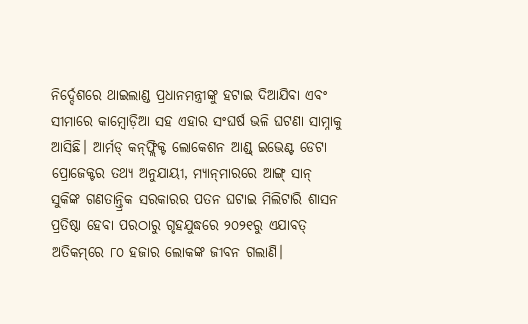ନିର୍ଦ୍ଦେଶରେ ଥାଇଲାଣ୍ଡ ପ୍ରଧାନମନ୍ତ୍ରୀଙ୍କୁ ହଟାଇ ଦିଆଯିବା ଏବଂ ସୀମାରେ କାମ୍ବୋଡ଼ିଆ ସହ ଏହାର ସଂଘର୍ଷ ଭଳି ଘଟଣା ସାମ୍ନାକୁ ଆସିଛି। ଆର୍ମଡ୍‌ କନ୍‌ଫ୍ଲିକ୍ଟ ଲୋକେଶନ ଆଣ୍ଡ୍‌ ଇଭେଣ୍ଟ ଡେଟା ପ୍ରୋଜେକ୍ଟର ତଥ୍ୟ ଅନୁଯାୟୀ, ମ୍ୟାନ୍‌ମାରରେ ଆଙ୍ଗ୍‌ ସାନ୍‌ ସୁକିଙ୍କ ଗଣତାନ୍ତ୍ରିକ ସରକାରର ପତନ ଘଟାଇ ମିଲିଟାରି ଶାସନ ପ୍ରତିଷ୍ଠା ହେବା ପରଠାରୁ ଗୃହଯୁଦ୍ଧରେ ୨୦୨୧ରୁ ଏଯାବତ୍‌ ଅତିକମ୍‌ରେ ୮୦ ହଜାର ଲୋକଙ୍କ ଜୀବନ ଗଲାଣି।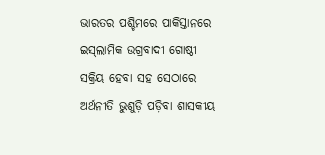ଭାରତର ପଶ୍ଚିମରେ ପାକିସ୍ତାନରେ ଇସ୍‌ଲାମିକ ଉଗ୍ରବାଦୀ ଗୋଷ୍ଠୀ ସକ୍ରିୟ ହେବା ସହ ସେଠାରେ ଅର୍ଥନୀତି ଭୁଶୁଡ଼ି ପଡ଼ିବା ଶାସକୀୟ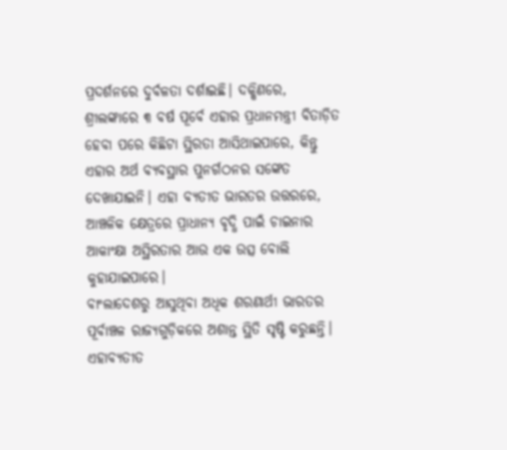ପ୍ରଦର୍ଶନରେ ଦୁର୍ବଳତା ଦର୍ଶାଇଛି। ଦକ୍ଷିଣରେ, ଶ୍ରୀଲଙ୍କାରେ ୩ ବର୍ଷ ପୂର୍ବେ ଏହାର ପ୍ରଧାନମନ୍ତ୍ରୀ ବିତାଡ଼ିତ ହେବା ପରେ କିଛିଟା ସ୍ଥିରତା ଆସିଥାଇପାରେ, କିନ୍ତୁ ଏହାର ଅର୍ଥ ବ୍ୟବସ୍ଥାର ପୁନର୍ଗଠନର ସଙ୍କେତ ଦେଖାଯାଇନି। ଏହା ବ୍ୟତୀତ ଭାରତର ଉତ୍ତରରେ, ଆଞ୍ଚଳିକ କ୍ଷେତ୍ରରେ ପ୍ରାଧାନ୍ୟ ବୃଦ୍ଧି ପାଇଁ ଚାଇନାର ଆକାଂକ୍ଷା ଅସ୍ଥିରତାର ଆଉ ଏକ ଉତ୍ସ ବୋଲି କୁହାଯାଇପାରେ।
ବାଂଲାଦେଶରୁ ଆସୁଥିବା ଅଧିକ ଶରଣାର୍ଥୀ ଭାରତର ପୂର୍ବାଞ୍ଚଳ ରାଜ୍ୟଗୁଡ଼ିକରେ ଅଶାନ୍ତ ସ୍ଥିତି ସୃଷ୍ଟି କରୁଛନ୍ତି। ଏହାବ୍ୟତୀତ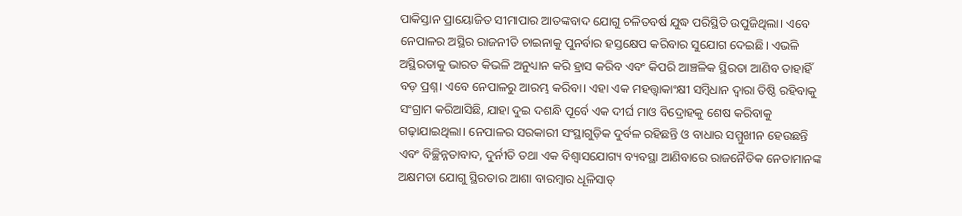ପାକିସ୍ତାନ ପ୍ରାୟୋଜିତ ସୀମାପାର ଆତଙ୍କବାଦ ଯୋଗୁ ଚଳିତବର୍ଷ ଯୁଦ୍ଧ ପରିସ୍ଥିତି ଉପୁଜିଥିଲା। ଏବେ ନେପାଳର ଅସ୍ଥିର ରାଜନୀତି ଚାଇନାକୁ ପୁନର୍ବାର ହସ୍ତକ୍ଷେପ କରିବାର ସୁଯୋଗ ଦେଇଛି। ଏଭଳି ଅସ୍ଥିରତାକୁ ଭାରତ କିଭଳି ଅନୁଧ୍ୟାନ କରି ହ୍ରାସ କରିବ ଏବଂ କିପରି ଆଞ୍ଚଳିକ ସ୍ଥିରତା ଆଣିବ ତାହାହିଁ ବଡ଼ ପ୍ରଶ୍ନ। ଏବେ ନେପାଳରୁ ଆରମ୍ଭ କରିବା। ଏହା ଏକ ମହତ୍ତ୍ୱାକାଂକ୍ଷୀ ସମ୍ବିଧାନ ଦ୍ୱାରା ତିଷ୍ଠି ରହିବାକୁ ସଂଗ୍ରାମ କରିଆସିଛି, ଯାହା ଦୁଇ ଦଶନ୍ଧି ପୂର୍ବେ ଏକ ଦୀର୍ଘ ମାଓ ବିଦ୍ରୋହକୁ ଶେଷ କରିବାକୁ ଗଢ଼ାଯାଇଥିଲା। ନେପାଳର ସରକାରୀ ସଂସ୍ଥାଗୁଡ଼ିକ ଦୁର୍ବଳ ରହିଛନ୍ତି ଓ ବାଧାର ସମ୍ମୁଖୀନ ହେଉଛନ୍ତି ଏବଂ ବିଚ୍ଛିନ୍ନତାବାଦ, ଦୁର୍ନୀତି ତଥା ଏକ ବିଶ୍ୱାସଯୋଗ୍ୟ ବ୍ୟବସ୍ଥା ଆଣିବାରେ ରାଜନୈତିକ ନେତାମାନଙ୍କ ଅକ୍ଷମତା ଯୋଗୁ ସ୍ଥିରତାର ଆଶା ବାରମ୍ବାର ଧୂଳିସାତ୍‌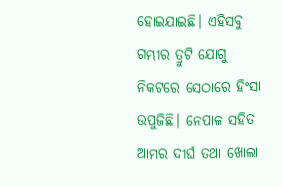ହୋଇଯାଇଛି। ଏହିସବୁ ଗମ୍ଭୀର ତ୍ରୁଟି ଯୋଗୁ ନିକଟରେ ସେଠାରେ ହିଂସା ଉପୁଜିଛି। ନେପାଳ ସହିତ ଆମର ଦୀର୍ଘ ତଥା ଖୋଲା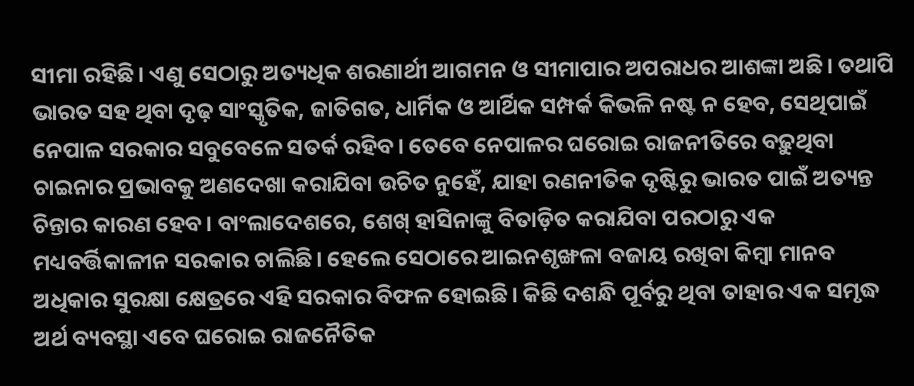ସୀମା ରହିଛି। ଏଣୁ ସେଠାରୁ ଅତ୍ୟଧିକ ଶରଣାର୍ଥୀ ଆଗମନ ଓ ସୀମାପାର ଅପରାଧର ଆଶଙ୍କା ଅଛି। ତଥାପି ଭାରତ ସହ ଥିବା ଦୃଢ଼ ସାଂସ୍କୃତିକ, ଜାତିଗତ, ଧାର୍ମିକ ଓ ଆର୍ଥିକ ସମ୍ପର୍କ କିଭଳି ନଷ୍ଟ ନ ହେବ, ସେଥିପାଇଁ ନେପାଳ ସରକାର ସବୁବେଳେ ସତର୍କ ରହିବ। ତେବେ ନେପାଳର ଘରୋଇ ରାଜନୀତିରେ ବଢ଼ୁଥିବା ଚାଇନାର ପ୍ରଭାବକୁ ଅଣଦେଖା କରାଯିବା ଉଚିତ ନୁହେଁ, ଯାହା ରଣନୀତିକ ଦୃଷ୍ଟିରୁ ଭାରତ ପାଇଁ ଅତ୍ୟନ୍ତ ଚିନ୍ତାର କାରଣ ହେବ। ବାଂଲାଦେଶରେ, ଶେଖ୍‌ ହାସିନାଙ୍କୁ ବିତାଡ଼ିତ କରାଯିବା ପରଠାରୁ ଏକ ମଧ୍ୟବର୍ତ୍ତିକାଳୀନ ସରକାର ଚାଲିଛି। ହେଲେ ସେଠାରେ ଆଇନଶୃଙ୍ଖଳା ବଜାୟ ରଖିବା କିମ୍ବା ମାନବ ଅଧିକାର ସୁରକ୍ଷା କ୍ଷେତ୍ରରେ ଏହି ସରକାର ବିଫଳ ହୋଇଛି। କିଛି ଦଶନ୍ଧି ପୂର୍ବରୁ ଥିବା ତାହାର ଏକ ସମୃଦ୍ଧ ଅର୍ଥ ବ୍ୟବସ୍ଥା ଏବେ ଘରୋଇ ରାଜନୈତିକ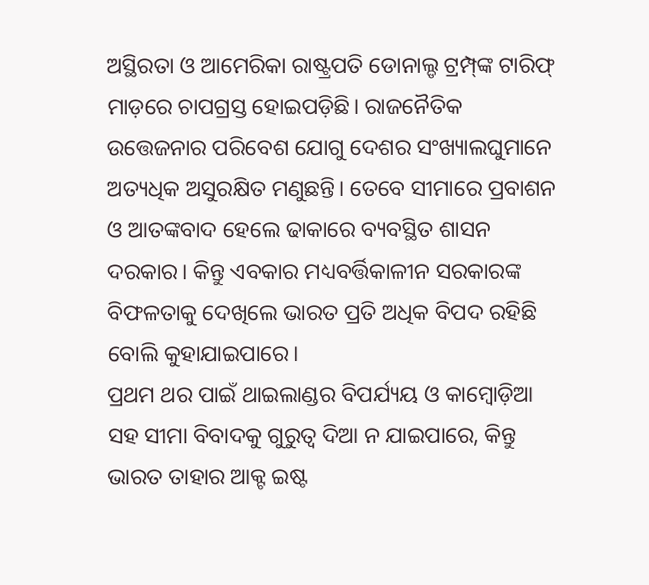ଅସ୍ଥିରତା ଓ ଆମେରିକା ରାଷ୍ଟ୍ରପତି ଡୋନାଲ୍ଡ ଟ୍ରମ୍ପ୍‌ଙ୍କ ଟାରିଫ୍‌ ମାଡ଼ରେ ଚାପଗ୍ରସ୍ତ ହୋଇପଡ଼ିଛି। ରାଜନୈତିକ ଉତ୍ତେଜନାର ପରିବେଶ ଯୋଗୁ ଦେଶର ସଂଖ୍ୟାଲଘୁମାନେ ଅତ୍ୟଧିକ ଅସୁରକ୍ଷିତ ମଣୁଛନ୍ତି। ତେବେ ସୀମାରେ ପ୍ରବାଶନ ଓ ଆତଙ୍କବାଦ ହେଲେ ଢାକାରେ ବ୍ୟବସ୍ଥିତ ଶାସନ ଦରକାର। କିନ୍ତୁ ଏବକାର ମଧ୍ୟବର୍ତ୍ତିକାଳୀନ ସରକାରଙ୍କ ବିଫଳତାକୁ ଦେଖିଲେ ଭାରତ ପ୍ରତି ଅଧିକ ବିପଦ ରହିଛି ବୋଲି କୁହାଯାଇପାରେ।
ପ୍ରଥମ ଥର ପାଇଁ ଥାଇଲାଣ୍ଡର ବିପର୍ଯ୍ୟୟ ଓ କାମ୍ବୋଡ଼ିଆ ସହ ସୀମା ବିବାଦକୁ ଗୁରୁତ୍ୱ ଦିଆ ନ ଯାଇପାରେ, କିନ୍ତୁ ଭାରତ ତାହାର ଆକ୍ଟ ଇଷ୍ଟ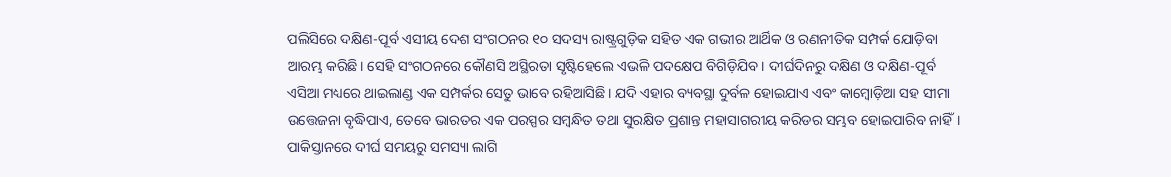ପଲିସିରେ ଦକ୍ଷିଣ-ପୂର୍ବ ଏସୀୟ ଦେଶ ସଂଗଠନର ୧୦ ସଦସ୍ୟ ରାଷ୍ଟ୍ରଗୁଡ଼ିକ ସହିତ ଏକ ଗଭୀର ଆର୍ଥିକ ଓ ରଣନୀତିକ ସମ୍ପର୍କ ଯୋଡ଼ିବା ଆରମ୍ଭ କରିଛି। ସେହି ସଂଗଠନରେ କୌଣସି ଅସ୍ଥିରତା ସୃଷ୍ଟିହେଲେ ଏଭଳି ପଦକ୍ଷେପ ବିଗିଡ଼ିଯିବ। ଦୀର୍ଘଦିନରୁ ଦକ୍ଷିଣ ଓ ଦକ୍ଷିଣ-ପୂର୍ବ ଏସିଆ ମଧ୍ୟରେ ଥାଇଲାଣ୍ଡ ଏକ ସମ୍ପର୍କର ସେତୁ ଭାବେ ରହିଆସିଛି। ଯଦି ଏହାର ବ୍ୟବସ୍ଥା ଦୁର୍ବଳ ହୋଇଯାଏ ଏବଂ କାମ୍ବୋଡ଼ିଆ ସହ ସୀମା ଉତ୍ତେଜନା ବୃଦ୍ଧିପାଏ, ତେବେ ଭାରତର ଏକ ପରସ୍ପର ସମ୍ବନ୍ଧିତ ତଥା ସୁରକ୍ଷିତ ପ୍ରଶାନ୍ତ ମହାସାଗରୀୟ କରିଡର ସମ୍ଭବ ହୋଇପାରିବ ନାହିଁ।
ପାକିସ୍ତାନରେ ଦୀର୍ଘ ସମୟରୁ ସମସ୍ୟା ଲାଗି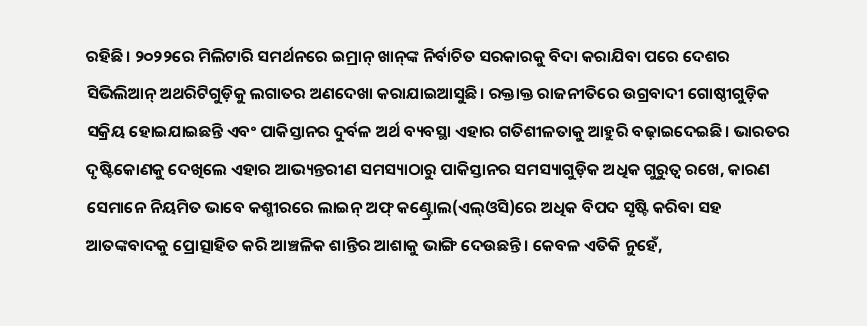ରହିଛି। ୨୦୨୨ରେ ମିଲିଟାରି ସମର୍ଥନରେ ଇମ୍ରାନ୍‌ ଖାନ୍‌ଙ୍କ ନିର୍ବାଚିତ ସରକାରକୁ ବିଦା କରାଯିବା ପରେ ଦେଶର ସିଭିଲିଆନ୍‌ ଅଥରିଟିଗୁଡ଼ିକୁ ଲଗାତର ଅଣଦେଖା କରାଯାଇଆସୁଛି। ରକ୍ତାକ୍ତ ରାଜନୀତିରେ ଉଗ୍ରବାଦୀ ଗୋଷ୍ଠୀଗୁଡ଼ିକ ସକ୍ରିୟ ହୋଇଯାଇଛନ୍ତି ଏବଂ ପାକିସ୍ତାନର ଦୁର୍ବଳ ଅର୍ଥ ବ୍ୟବସ୍ଥା ଏହାର ଗତିଶୀଳତାକୁ ଆହୁରି ବଢ଼ାଇଦେଇଛି। ଭାରତର ଦୃଷ୍ଟିକୋଣକୁ ଦେଖିଲେ ଏହାର ଆଭ୍ୟନ୍ତରୀଣ ସମସ୍ୟାଠାରୁ ପାକିସ୍ତାନର ସମସ୍ୟାଗୁଡ଼ିକ ଅଧିକ ଗୁରୁତ୍ୱ ରଖେ, କାରଣ ସେମାନେ ନିୟମିତ ଭାବେ କଶ୍ମୀରରେ ଲାଇନ୍‌ ଅଫ୍‌ କଣ୍ଟ୍ରୋଲ(ଏଲ୍‌ଓସି)ରେ ଅଧିକ ବିପଦ ସୃଷ୍ଟି କରିବା ସହ ଆତଙ୍କବାଦକୁ ପ୍ରୋତ୍ସାହିତ କରି ଆଞ୍ଚଳିକ ଶାନ୍ତିର ଆଶାକୁ ଭାଙ୍ଗି ଦେଉଛନ୍ତି। କେବଳ ଏତିକି ନୁହେଁ,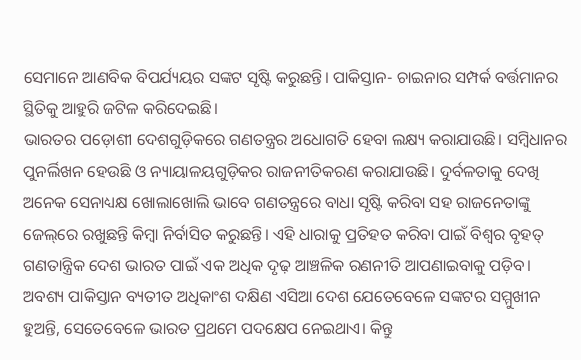ସେମାନେ ଆଣବିକ ବିପର୍ଯ୍ୟୟର ସଙ୍କଟ ସୃଷ୍ଟି କରୁଛନ୍ତି। ପାକିସ୍ତାନ- ଚାଇନାର ସମ୍ପର୍କ ବର୍ତ୍ତମାନର ସ୍ଥିତିକୁ ଆହୁରି ଜଟିଳ କରିଦେଇଛି।
ଭାରତର ପଡ଼ୋଶୀ ଦେଶଗୁଡ଼ିକରେ ଗଣତନ୍ତ୍ରର ଅଧୋଗତି ହେବା ଲକ୍ଷ୍ୟ କରାଯାଉଛି। ସମ୍ବିଧାନର ପୁନର୍ଲିଖନ ହେଉଛି ଓ ନ୍ୟାୟାଳୟଗୁଡ଼ିକର ରାଜନୀତିକରଣ କରାଯାଉଛି। ଦୁର୍ବଳତାକୁ ଦେଖି ଅନେକ ସେନାଧ୍ୟକ୍ଷ ଖୋଲାଖୋଲି ଭାବେ ଗଣତନ୍ତ୍ରରେ ବାଧା ସୃଷ୍ଟି କରିବା ସହ ରାଜନେତାଙ୍କୁ ଜେଲ୍‌ରେ ରଖୁଛନ୍ତି କିମ୍ବା ନିର୍ବାସିତ କରୁଛନ୍ତି। ଏହି ଧାରାକୁ ପ୍ରତିହତ କରିବା ପାଇଁ ବିଶ୍ୱର ବୃହତ୍‌ ଗଣତାନ୍ତ୍ରିକ ଦେଶ ଭାରତ ପାଇଁ ଏକ ଅଧିକ ଦୃଢ଼ ଆଞ୍ଚଳିକ ରଣନୀତି ଆପଣାଇବାକୁ ପଡ଼ିବ। ଅବଶ୍ୟ ପାକିସ୍ତାନ ବ୍ୟତୀତ ଅଧିକାଂଶ ଦକ୍ଷିଣ ଏସିଆ ଦେଶ ଯେତେବେଳେ ସଙ୍କଟର ସମ୍ମୁଖୀନ ହୁଅନ୍ତି, ସେତେବେଳେ ଭାରତ ପ୍ରଥମେ ପଦକ୍ଷେପ ନେଇଥାଏ। କିନ୍ତୁ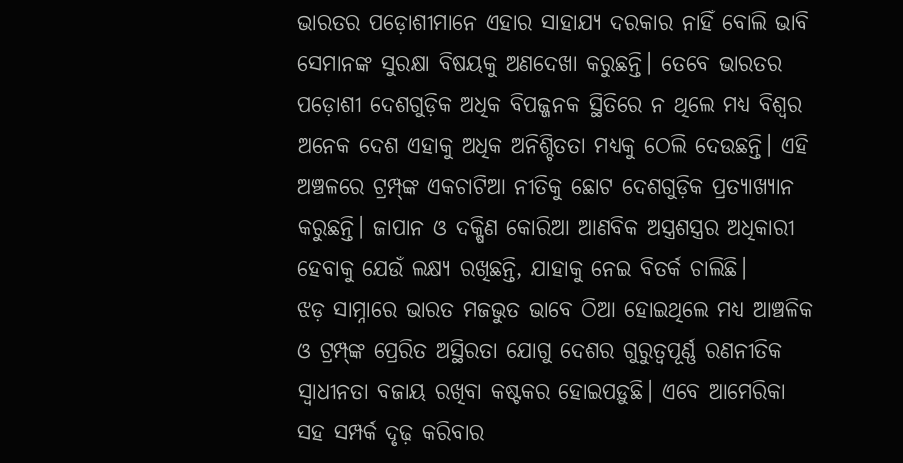ଭାରତର ପଡ଼ୋଶୀମାନେ ଏହାର ସାହାଯ୍ୟ ଦରକାର ନାହିଁ ବୋଲି ଭାବି ସେମାନଙ୍କ ସୁରକ୍ଷା ବିଷୟକୁ ଅଣଦେଖା କରୁଛନ୍ତି। ତେବେ ଭାରତର ପଡ଼ୋଶୀ ଦେଶଗୁଡ଼ିକ ଅଧିକ ବିପଜ୍ଜନକ ସ୍ଥିତିରେ ନ ଥିଲେ ମଧ୍ୟ ବିଶ୍ୱର ଅନେକ ଦେଶ ଏହାକୁ ଅଧିକ ଅନିଶ୍ଚିତତା ମଧ୍ୟକୁ ଠେଲି ଦେଉଛନ୍ତି। ଏହି ଅଞ୍ଚଳରେ ଟ୍ରମ୍ପ୍‌ଙ୍କ ଏକଚାଟିଆ ନୀତିକୁ ଛୋଟ ଦେଶଗୁଡ଼ିକ ପ୍ରତ୍ୟାଖ୍ୟାନ କରୁଛନ୍ତି। ଜାପାନ ଓ ଦକ୍ଷିଣ କୋରିଆ ଆଣବିକ ଅସ୍ତ୍ରଶସ୍ତ୍ରର ଅଧିକାରୀ ହେବାକୁ ଯେଉଁ ଲକ୍ଷ୍ୟ ରଖିଛନ୍ତି, ଯାହାକୁ ନେଇ ବିତର୍କ ଚାଲିଛି।
ଝଡ଼ ସାମ୍ନାରେ ଭାରତ ମଜଭୁତ ଭାବେ ଠିଆ ହୋଇଥିଲେ ମଧ୍ୟ ଆଞ୍ଚଳିକ ଓ ଟ୍ରମ୍ପ୍‌ଙ୍କ ପ୍ରେରିତ ଅସ୍ଥିରତା ଯୋଗୁ ଦେଶର ଗୁରୁତ୍ୱପୂର୍ଣ୍ଣ ରଣନୀତିକ ସ୍ବାଧୀନତା ବଜାୟ ରଖିବା କଷ୍ଟକର ହୋଇପଡ଼ୁଛି। ଏବେ ଆମେରିକା ସହ ସମ୍ପର୍କ ଦୃଢ଼ କରିବାର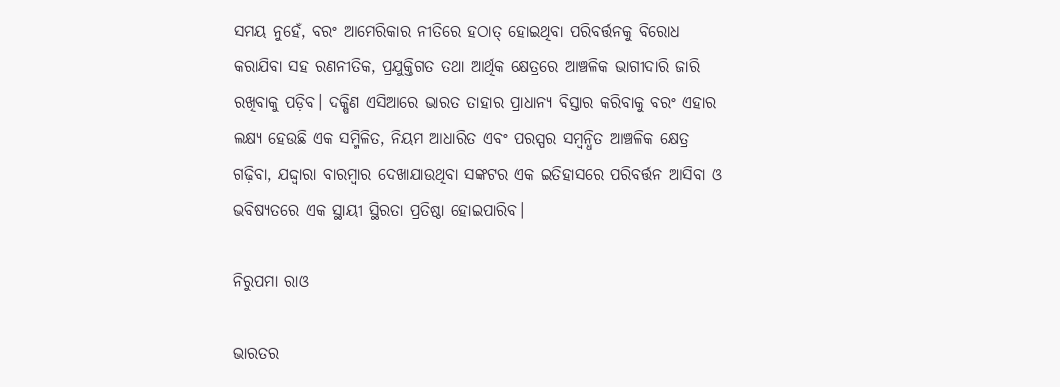ସମୟ ନୁହେଁ, ବରଂ ଆମେରିକାର ନୀତିରେ ହଠାତ୍‌ ହୋଇଥିବା ପରିବର୍ତ୍ତନକୁ ବିରୋଧ କରାଯିବା ସହ ରଣନୀତିକ, ପ୍ରଯୁକ୍ତିଗତ ତଥା ଆର୍ଥିକ କ୍ଷେତ୍ରରେ ଆଞ୍ଚଳିକ ଭାଗୀଦାରି ଜାରି ରଖିବାକୁ ପଡ଼ିବ। ଦକ୍ଷିଣ ଏସିଆରେ ଭାରତ ତାହାର ପ୍ରାଧାନ୍ୟ ବିସ୍ତାର କରିବାକୁ ବରଂ ଏହାର ଲକ୍ଷ୍ୟ ହେଉଛି ଏକ ସମ୍ମିଳିତ, ନିୟମ ଆଧାରିତ ଏବଂ ପରସ୍ପର ସମ୍ବନ୍ଧିତ ଆଞ୍ଚଳିକ କ୍ଷେତ୍ର ଗଢ଼ିବା, ଯଦ୍ଦ୍ବାରା ବାରମ୍ବାର ଦେଖାଯାଉଥିବା ସଙ୍କଟର ଏକ ଇତିହାସରେ ପରିବର୍ତ୍ତନ ଆସିବା ଓ ଭବିଷ୍ୟତରେ ଏକ ସ୍ଥାୟୀ ସ୍ଥିରତା ପ୍ରତିଷ୍ଠା ହୋଇପାରିବ।

ନିରୁପମା ରାଓ

ଭାରତର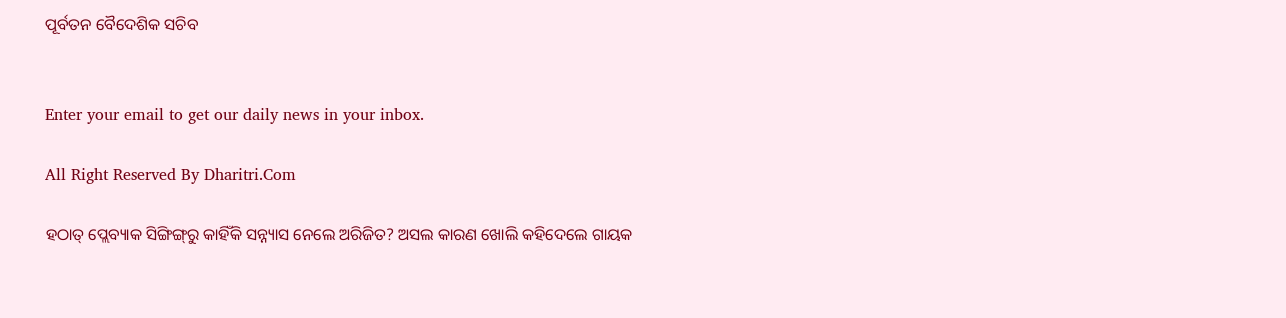ପୂର୍ବତନ ବୈଦେଶିକ ସଚିବ


Enter your email to get our daily news in your inbox.

All Right Reserved By Dharitri.Com

ହଠାତ୍‌ ପ୍ଲେବ୍ୟାକ ସିଙ୍ଗିଙ୍ଗ୍‌ରୁ କାହିଁକି ସନ୍ନ୍ୟାସ ନେଲେ ଅରିଜିତ? ଅସଲ କାରଣ ଖୋଲି କହିଦେଲେ ଗାୟକ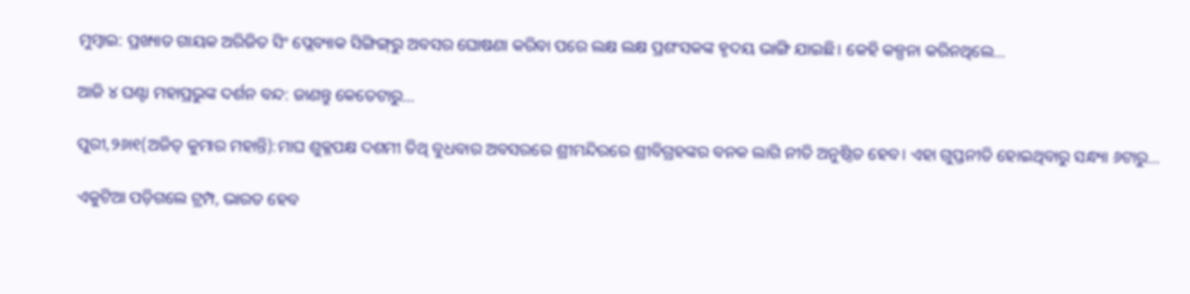ମୁମ୍ବାଇ: ପ୍ରଖ୍ୟାତ ଗାୟକ ଅରିଜିତ ସିଂ ପ୍ଲେବ୍ୟାକ ସିଙ୍ଗିଙ୍ଗ୍‌ରୁ ଅବସର ଘୋଷଣା କରିବା ପରେ ଲକ୍ଷ ଲକ୍ଷ ପ୍ରଶଂସକଙ୍କ ହୃଦୟ ଭାଙ୍ଗି ଯାଇଛି। କେହି କଳ୍ପନା କରିନଥିଲେ…

ଆଜି ୪ ଘଣ୍ଟା ମହାପ୍ରଭୁଙ୍କ ଦର୍ଶନ ବନ୍ଦ: ଜାଣନ୍ତୁ କେତେଟାରୁ…

ପୁରୀ,୨୬ା୧(ଅଜିତ୍‌ କୁମାର ମହାନ୍ତି):ମାଘ ଶୁକ୍ଳପକ୍ଷ ଦଶମୀ ତିଥି ବୁଧବାର ଅବସରରେ ଶ୍ରୀମନ୍ଦିରରେ ଶ୍ରୀବିଗ୍ରହଙ୍କର ବନକ ଲାଗି ନୀତି ଅନୁଷ୍ଠିତ ହେବ। ଏହା ଗୁପ୍ତନୀତି ହୋଇଥିବାରୁ ସନ୍ଧ୍ୟା ୬ଟାରୁ…

ଏକୁଟିଆ ପଡ଼ିଗଲେ ଟ୍ରମ୍ପ, ଭାରତ ହେବ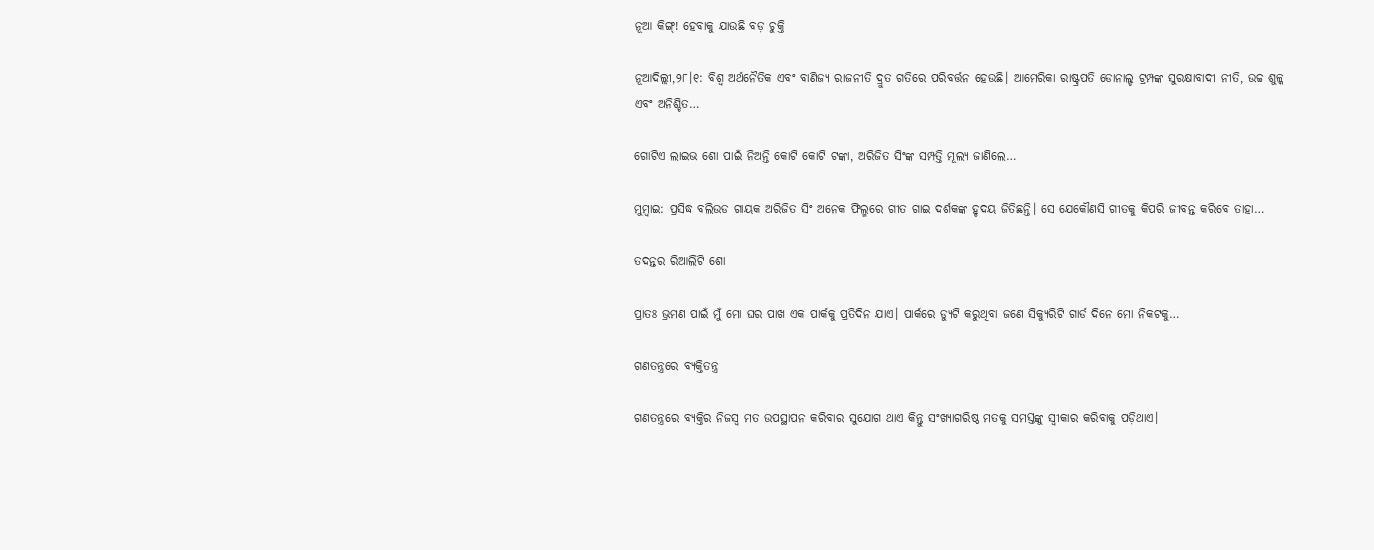ନୂଆ କିଙ୍ଗ୍‌! ହେବାକୁ ଯାଉଛି ବଡ଼ ଚୁକ୍ତି

ନୂଆଦିଲ୍ଲୀ,୨୮।୧: ବିଶ୍ୱ ଅର୍ଥନୈତିକ ଏବଂ ବାଣିଜ୍ୟ ରାଜନୀତି ଦ୍ରୁତ ଗତିରେ ପରିବର୍ତ୍ତନ ହେଉଛି। ଆମେରିକା ରାଷ୍ଟ୍ରପତି ଡୋନାଲ୍ଡ ଟ୍ରମ୍ପଙ୍କ ସୁରକ୍ଷାବାଦୀ ନୀତି, ଉଚ୍ଚ ଶୁଳ୍କ ଏବଂ ଅନିଶ୍ଚିତ…

ଗୋଟିଏ ଲାଇଭ ଶୋ ପାଇଁ ନିଅନ୍ତି କୋଟି କୋଟି ଟଙ୍କା, ଅରିଜିତ ସିଂଙ୍କ ସମ୍ପତ୍ତି ମୂଲ୍ୟ ଜାଣିଲେ…

ମୁମ୍ବାଇ: ପ୍ରସିଦ୍ଧ ବଲିଉଡ ଗାୟକ ଅରିଜିତ ସିଂ ଅନେକ ଫିଲ୍ମରେ ଗୀତ ଗାଇ ଦର୍ଶକଙ୍କ ହୃଦୟ ଜିତିଛନ୍ତି। ସେ ଯେକୌଣସି ଗୀତକୁ କିପରି ଜୀବନ୍ତ କରିବେ ତାହା…

ତଦନ୍ତର ରିଆଲିଟି ଶୋ

ପ୍ରାତଃ ଭ୍ରମଣ ପାଇଁ ମୁଁ ମୋ ଘର ପାଖ ଏକ ପାର୍କକୁ ପ୍ରତିଦିନ ଯାଏ। ପାର୍କରେ ଡ୍ୟୁଟି କରୁଥିବା ଜଣେ ସିକ୍ୟୁରିଟି ଗାର୍ଡ ଦିନେ ମୋ ନିକଟକୁ…

ଗଣତନ୍ତ୍ରରେ ବ୍ୟକ୍ତିତନ୍ତ୍ର

ଗଣତନ୍ତ୍ରରେ ବ୍ୟକ୍ତିର ନିଜସ୍ବ ମତ ଉପସ୍ଥାପନ କରିବାର ସୁଯୋଗ ଥାଏ କିନ୍ତୁ ସଂଖ୍ୟାଗରିଷ୍ଠ ମତକୁ ସମସ୍ତଙ୍କୁ ସ୍ବୀକାର କରିବାକୁ ପଡ଼ିଥାଏ।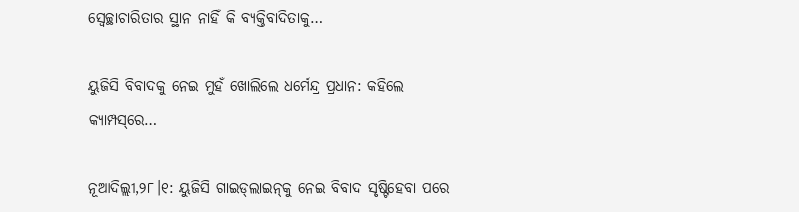ସ୍ବେଚ୍ଛାଚାରିତାର ସ୍ଥାନ ନାହିଁ କି ବ୍ୟକ୍ତିବାଦିତାକୁ…

ୟୁଜିସି ବିବାଦକୁ ନେଇ ମୁହଁ ଖୋଲିଲେ ଧର୍ମେନ୍ଦ୍ର ପ୍ରଧାନ: କହିଲେ କ୍ୟାମ୍ପସ୍‌ରେ…

ନୂଆଦିଲ୍ଲୀ,୨୮।୧: ୟୁଜିସି ଗାଇଡ୍‌ଲାଇନ୍‌କୁ ନେଇ ବିବାଦ ସୃଷ୍ଟିହେବା ପରେ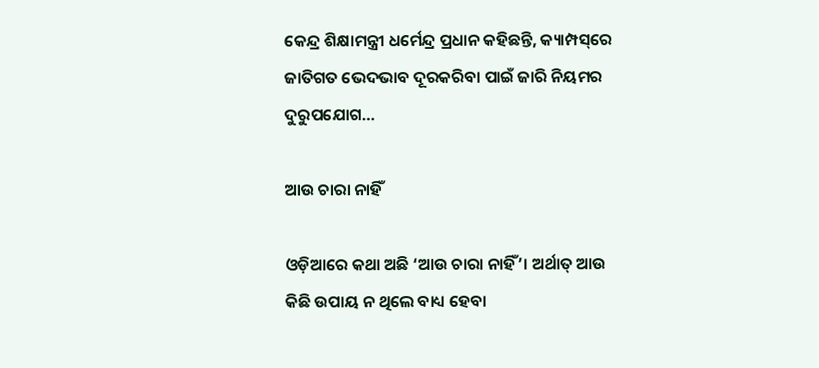କେନ୍ଦ୍ର ଶିକ୍ଷାମନ୍ତ୍ରୀ ଧର୍ମେନ୍ଦ୍ର ପ୍ରଧାନ କହିଛନ୍ତି, କ୍ୟାମ୍ପସ୍‌ରେ ଜାତିଗତ ଭେଦଭାବ ଦୂରକରିବା ପାଇଁ ଜାରି ନିୟମର ଦୁରୁପଯୋଗ…

ଆଉ ଚାରା ନାହିଁ

ଓଡ଼ିଆରେ କଥା ଅଛି ‘ଆଉ ଚାରା ନାହିଁ’। ଅର୍ଥାତ୍‌ ଆଉ କିଛି ଉପାୟ ନ ଥିଲେ ବାଧ୍ୟ ହେବା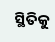ସ୍ଥିତିକୁ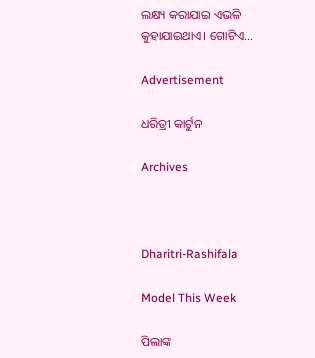ଲକ୍ଷ୍ୟ କରାଯାଇ ଏଭଳି କୁହାଯାଇଥାଏ। ଗୋଟିଏ…

Advertisement

ଧରିତ୍ରୀ କାର୍ଟୁନ

Archives



Dharitri-Rashifala

Model This Week

ପିଲାଙ୍କ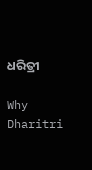ଧରିତ୍ରୀ

Why Dharitri